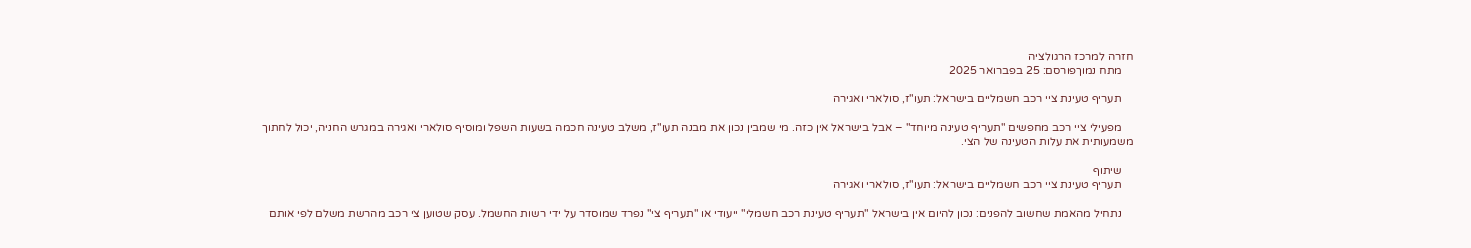חזרה למרכז הרגולציה
    מתח נמוךפורסם: 25 בפברואר 2025

    תעריף טעינת ציי רכב חשמליים בישראל: תעו"ז, סולארי ואגירה

    מפעילי ציי רכב מחפשים "תעריף טעינה מיוחד" – אבל בישראל אין כזה. מי שמבין נכון את מבנה תעו"ז, משלב טעינה חכמה בשעות השפל ומוסיף סולארי ואגירה במגרש החניה, יכול לחתוך משמעותית את עלות הטעינה של הצי.

    שיתוף
    תעריף טעינת ציי רכב חשמליים בישראל: תעו"ז, סולארי ואגירה

    נתחיל מהאמת שחשוב להפנים: נכון להיום אין בישראל "תעריף טעינת רכב חשמלי" ייעודי או "תעריף צי" נפרד שמוסדר על ידי רשות החשמל. עסק שטוען צי רכב מהרשת משלם לפי אותם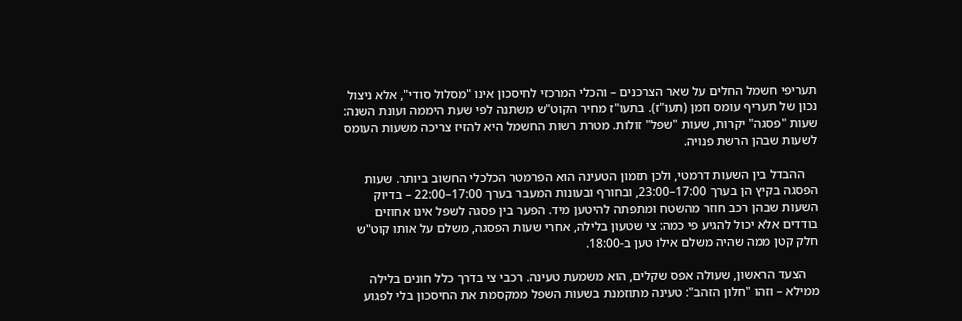תעריפי חשמל החלים על שאר הצרכנים – והכלי המרכזי לחיסכון אינו "מסלול סודי", אלא ניצול נכון של תעריף עומס וזמן (תעו"ז). בתעו"ז מחיר הקוט"ש משתנה לפי שעת היממה ועונת השנה: שעות "פסגה" יקרות, שעות "שפל" זולות. מטרת רשות החשמל היא להזיז צריכה משעות העומס לשעות שבהן הרשת פנויה.

    ההבדל בין השעות דרמטי, ולכן תזמון הטעינה הוא הפרמטר הכלכלי החשוב ביותר. שעות הפסגה בקיץ הן בערך 17:00–23:00, ובחורף ובעונות המעבר בערך 17:00–22:00 – בדיוק השעות שבהן רכב חוזר מהשטח ומתפתה להיטען מיד. הפער בין פסגה לשפל אינו אחוזים בודדים אלא יכול להגיע פי כמה: צי שטעון בלילה, אחרי שעות הפסגה, משלם על אותו קוט"ש חלק קטן ממה שהיה משלם אילו טען ב-18:00.

    הצעד הראשון, שעולה אפס שקלים, הוא משמעת טעינה. רכבי צי בדרך כלל חונים בלילה ממילא – וזהו "חלון הזהב": טעינה מתוזמנת בשעות השפל ממקסמת את החיסכון בלי לפגוע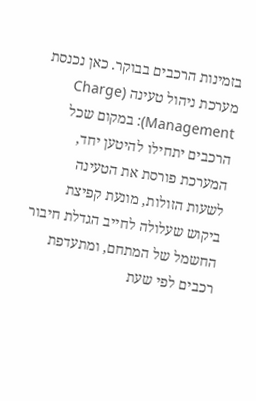בזמינות הרכבים בבוקר. כאן נכנסת מערכת ניהול טעינה (Charge Management): במקום שכל הרכבים יתחילו להיטען יחד, המערכת פורסת את הטעינה לשעות הזולות, מונעת קפיצת ביקוש שעלולה לחייב הגדלת חיבור החשמל של המתחם, ומתעדפת רכבים לפי שעת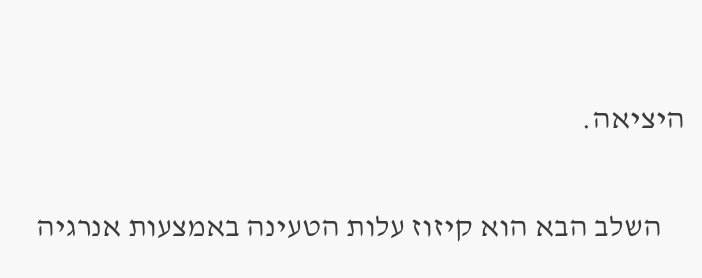היציאה.

    השלב הבא הוא קיזוז עלות הטעינה באמצעות אנרגיה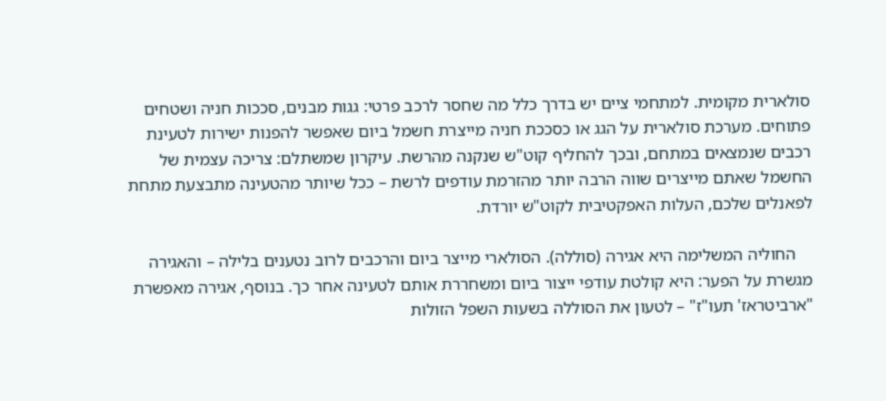סולארית מקומית. למתחמי ציים יש בדרך כלל מה שחסר לרכב פרטי: גגות מבנים, סככות חניה ושטחים פתוחים. מערכת סולארית על הגג או כסככת חניה מייצרת חשמל ביום שאפשר להפנות ישירות לטעינת רכבים שנמצאים במתחם, ובכך להחליף קוט"ש שנקנה מהרשת. עיקרון שמשתלם: צריכה עצמית של החשמל שאתם מייצרים שווה הרבה יותר מהזרמת עודפים לרשת – ככל שיותר מהטעינה מתבצעת מתחת לפאנלים שלכם, העלות האפקטיבית לקוט"ש יורדת.

    החוליה המשלימה היא אגירה (סוללה). הסולארי מייצר ביום והרכבים לרוב נטענים בלילה – והאגירה מגשרת על הפער: היא קולטת עודפי ייצור ביום ומשחררת אותם לטעינה אחר כך. בנוסף, אגירה מאפשרת "ארביטראז' תעו"ז" – לטעון את הסוללה בשעות השפל הזולות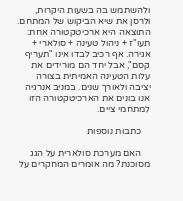ולהשתמש בה בשעות היקרות, ולרסן את שיא הביקוש של המתחם. התוצאה היא ארכיטקטורה אחת: תעו"ז + ניהול טעינה + סולארי + אגירה. אף רכיב לבדו אינו "תעריף קסם", אבל יחד הם מורידים את עלות הטעינה האמיתית בצורה יציבה ולאורך שנים. במניב אנרגיה אנו בונים את הארכיטקטורה הזו למתחמי ציים.

    כתבות נוספות

    האם מערכת סולארית על הגג מסוכנת? מה אומרים המחקרים על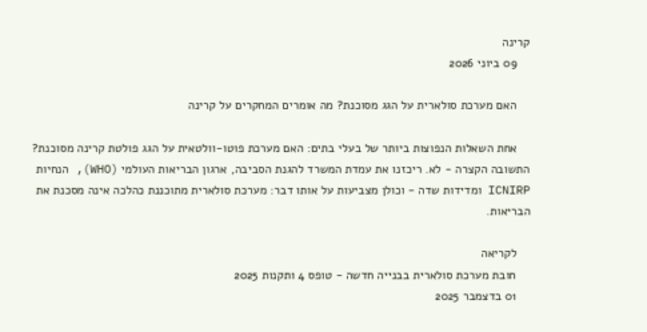קרינה
    09 ביוני 2026

    האם מערכת סולארית על הגג מסוכנת? מה אומרים המחקרים על קרינה

    אחת השאלות הנפוצות ביותר של בעלי בתים: האם מערכת פוטו-וולטאית על הגג פולטת קרינה מסוכנת? התשובה הקצרה - לא. ריכזנו את עמדת המשרד להגנת הסביבה, ארגון הבריאות העולמי (WHO), הנחיות ICNIRP ומדידות שדה - וכולן מצביעות על אותו דבר: מערכת סולארית מתוכננת כהלכה אינה מסכנת את הבריאות.

    לקריאה
    חובת מערכת סולארית בבנייה חדשה - טופס 4 ותקנות 2025
    01 בדצמבר 2025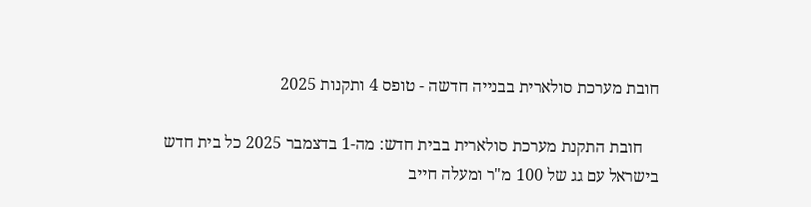חובת מערכת סולארית בבנייה חדשה - טופס 4 ותקנות 2025

    חובת התקנת מערכת סולארית בבית חדש: מה-1 בדצמבר 2025 כל בית חדש בישראל עם גג של 100 מ"ר ומעלה חייב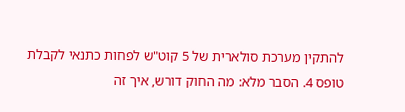להתקין מערכת סולארית של 5 קוט"ש לפחות כתנאי לקבלת טופס 4. הסבר מלא: מה החוק דורש, איך זה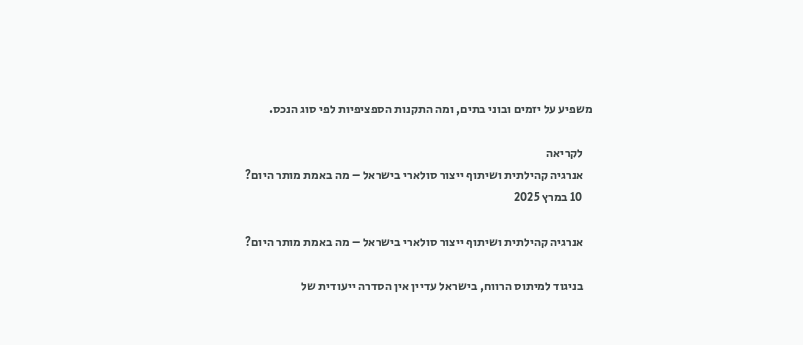משפיע על יזמים ובוני בתים, ומה התקנות הספציפיות לפי סוג הנכס.

    לקריאה
    אנרגיה קהילתית ושיתוף ייצור סולארי בישראל – מה באמת מותר היום?
    10 במרץ 2025

    אנרגיה קהילתית ושיתוף ייצור סולארי בישראל – מה באמת מותר היום?

    בניגוד למיתוס הרווח, בישראל עדיין אין הסדרה ייעודית של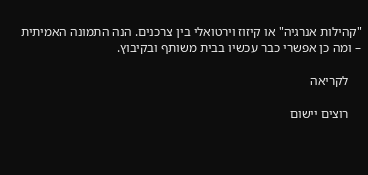"קהילות אנרגיה" או קיזוז וירטואלי בין צרכנים. הנה התמונה האמיתית – ומה כן אפשרי כבר עכשיו בבית משותף ובקיבוץ.

    לקריאה

    רוצים יישום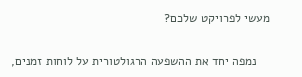מעשי לפרויקט שלכם?

    נמפה יחד את ההשפעה הרגולטורית על לוחות זמנים,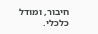חיבור, ומודל כלכלי.